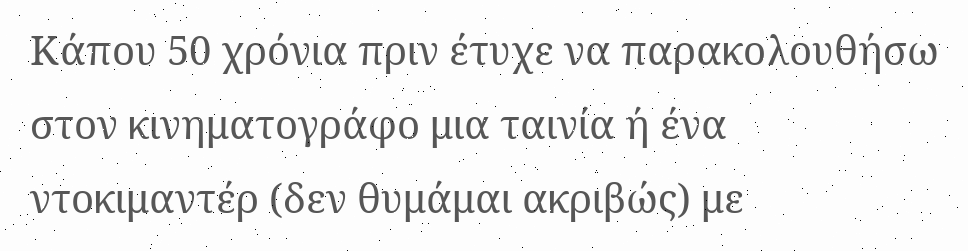Κάπου 50 χρόνια πριν έτυχε να παρακολουθήσω στον κινηματογράφο μια ταινία ή ένα ντοκιμαντέρ (δεν θυμάμαι ακριβώς) με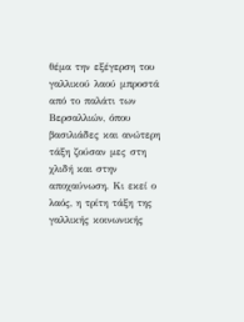θέμα την εξέγερση του γαλλικού λαού μπροστά από το παλάτι των Βερσαλλιών, όπου βασιλιάδες και ανώτερη τάξη ζούσαν μες στη χλιδή και στην αποχαύνωση. Κι εκεί ο λαός, η τρίτη τάξη της γαλλικής κοινωνικής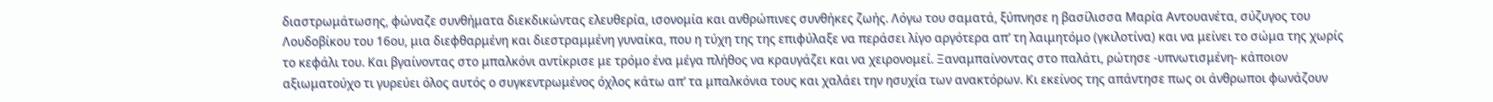διαστρωμάτωσης, φώναζε συνθήματα διεκδικώντας ελευθερία, ισονομία και ανθρώπινες συνθήκες ζωής. Λόγω του σαματά, ξύπνησε η βασίλισσα Μαρία Αντουανέτα, σύζυγος του Λουδοβίκου του 16ου, μια διεφθαρμένη και διεστραμμένη γυναίκα, που η τύχη της της επιφύλαξε να περάσει λίγο αργότερα απ’ τη λαιμητόμο (γκιλοτίνα) και να μείνει το σώμα της χωρίς το κεφάλι του. Και βγαίνοντας στο μπαλκόνι αντίκρισε με τρόμο ένα μέγα πλήθος να κραυγάζει και να χειρονομεί. Ξαναμπαίνοντας στο παλάτι, ρώτησε -υπνωτισμένη- κάποιον αξιωματούχο τι γυρεύει όλος αυτός ο συγκεντρωμένος όχλος κάτω απ’ τα μπαλκόνια τους και χαλάει την ησυχία των ανακτόρων. Κι εκείνος της απάντησε πως οι άνθρωποι φωνάζουν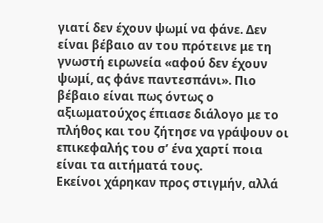γιατί δεν έχουν ψωμί να φάνε. Δεν είναι βέβαιο αν του πρότεινε με τη γνωστή ειρωνεία «αφού δεν έχουν ψωμί, ας φάνε παντεσπάνι». Πιο βέβαιο είναι πως όντως ο αξιωματούχος έπιασε διάλογο με το πλήθος και του ζήτησε να γράψουν οι επικεφαλής του σ’ ένα χαρτί ποια είναι τα αιτήματά τους.
Εκείνοι χάρηκαν προς στιγμήν, αλλά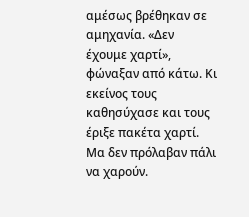αμέσως βρέθηκαν σε αμηχανία. «Δεν έχουμε χαρτί», φώναξαν από κάτω. Κι εκείνος τους καθησύχασε και τους έριξε πακέτα χαρτί. Μα δεν πρόλαβαν πάλι να χαρούν.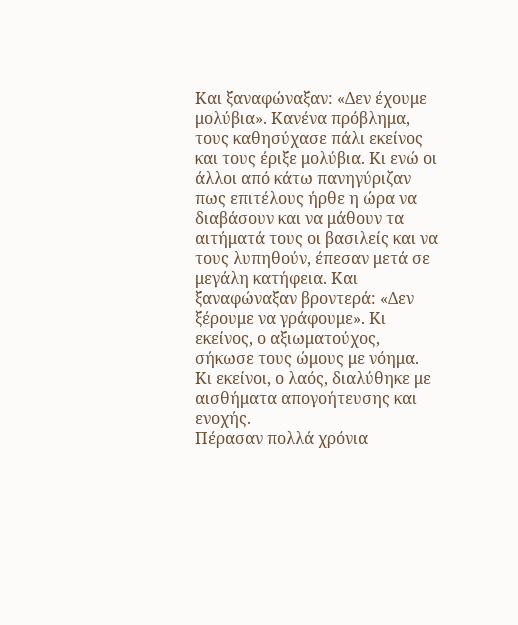Και ξαναφώναξαν: «Δεν έχουμε μολύβια». Κανένα πρόβλημα, τους καθησύχασε πάλι εκείνος και τους έριξε μολύβια. Κι ενώ οι άλλοι από κάτω πανηγύριζαν πως επιτέλους ήρθε η ώρα να διαβάσουν και να μάθουν τα αιτήματά τους οι βασιλείς και να τους λυπηθούν, έπεσαν μετά σε μεγάλη κατήφεια. Και ξαναφώναξαν βροντερά: «Δεν ξέρουμε να γράφουμε». Κι εκείνος, ο αξιωματούχος, σήκωσε τους ώμους με νόημα. Κι εκείνοι, ο λαός, διαλύθηκε με αισθήματα απογοήτευσης και ενοχής.
Πέρασαν πολλά χρόνια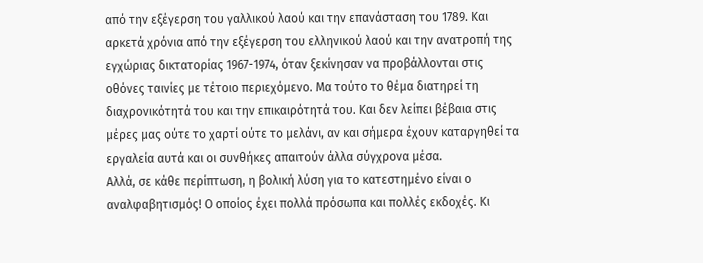από την εξέγερση του γαλλικού λαού και την επανάσταση του 1789. Και αρκετά χρόνια από την εξέγερση του ελληνικού λαού και την ανατροπή της εγχώριας δικτατορίας 1967-1974, όταν ξεκίνησαν να προβάλλονται στις οθόνες ταινίες με τέτοιο περιεχόμενο. Μα τούτο το θέμα διατηρεί τη διαχρονικότητά του και την επικαιρότητά του. Και δεν λείπει βέβαια στις μέρες μας ούτε το χαρτί ούτε το μελάνι, αν και σήμερα έχουν καταργηθεί τα εργαλεία αυτά και οι συνθήκες απαιτούν άλλα σύγχρονα μέσα.
Αλλά, σε κάθε περίπτωση, η βολική λύση για το κατεστημένο είναι ο αναλφαβητισμός! Ο οποίος έχει πολλά πρόσωπα και πολλές εκδοχές. Κι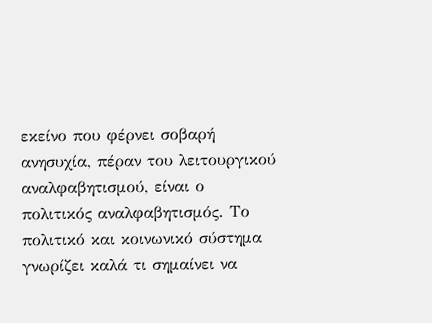εκείνο που φέρνει σοβαρή ανησυχία, πέραν του λειτουργικού αναλφαβητισμού, είναι ο πολιτικός αναλφαβητισμός. Το πολιτικό και κοινωνικό σύστημα γνωρίζει καλά τι σημαίνει να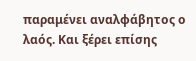παραμένει αναλφάβητος ο λαός. Και ξέρει επίσης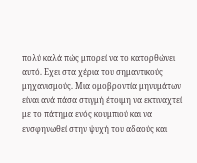πολύ καλά πώς μπορεί να το κατορθώνει αυτό. Εχει στα χέρια του σημαντικούς μηχανισμούς. Μια ομοβροντία μηνυμάτων είναι ανά πάσα στιγμή έτοιμη να εκτιναχτεί με το πάτημα ενός κουμπιού και να ενσφηνωθεί στην ψυχή του αδαούς και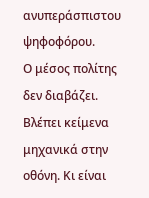ανυπεράσπιστου ψηφοφόρου.
Ο μέσος πολίτης δεν διαβάζει. Βλέπει κείμενα μηχανικά στην οθόνη. Κι είναι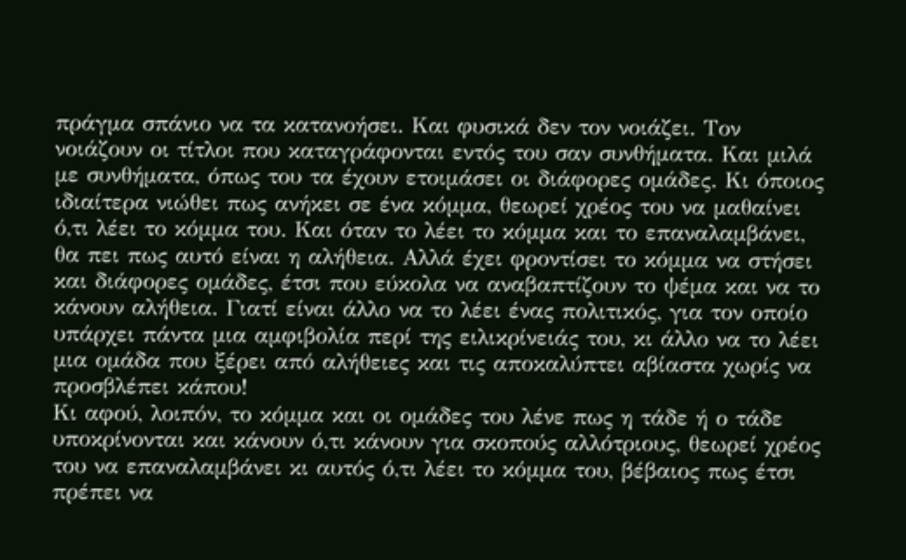πράγμα σπάνιο να τα κατανοήσει. Και φυσικά δεν τον νοιάζει. Τον νοιάζουν οι τίτλοι που καταγράφονται εντός του σαν συνθήματα. Και μιλά με συνθήματα, όπως του τα έχουν ετοιμάσει οι διάφορες ομάδες. Κι όποιος ιδιαίτερα νιώθει πως ανήκει σε ένα κόμμα, θεωρεί χρέος του να μαθαίνει ό,τι λέει το κόμμα του. Και όταν το λέει το κόμμα και το επαναλαμβάνει, θα πει πως αυτό είναι η αλήθεια. Αλλά έχει φροντίσει το κόμμα να στήσει και διάφορες ομάδες, έτσι που εύκολα να αναβαπτίζουν το ψέμα και να το κάνουν αλήθεια. Γιατί είναι άλλο να το λέει ένας πολιτικός, για τον οποίο υπάρχει πάντα μια αμφιβολία περί της ειλικρίνειάς του, κι άλλο να το λέει μια ομάδα που ξέρει από αλήθειες και τις αποκαλύπτει αβίαστα χωρίς να προσβλέπει κάπου!
Κι αφού, λοιπόν, το κόμμα και οι ομάδες του λένε πως η τάδε ή ο τάδε υποκρίνονται και κάνουν ό,τι κάνουν για σκοπούς αλλότριους, θεωρεί χρέος του να επαναλαμβάνει κι αυτός ό,τι λέει το κόμμα του, βέβαιος πως έτσι πρέπει να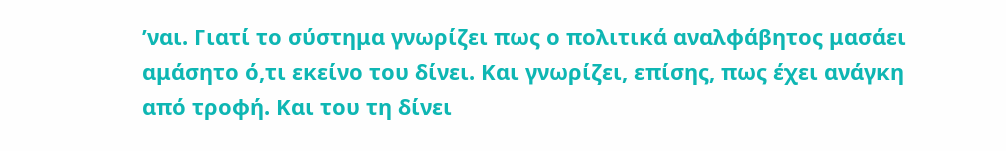’ναι. Γιατί το σύστημα γνωρίζει πως ο πολιτικά αναλφάβητος μασάει αμάσητο ό,τι εκείνο του δίνει. Και γνωρίζει, επίσης, πως έχει ανάγκη από τροφή. Και του τη δίνει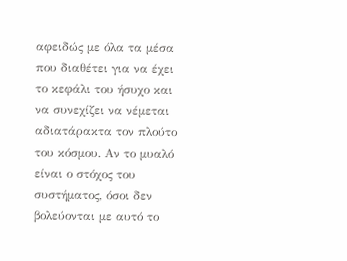αφειδώς με όλα τα μέσα που διαθέτει για να έχει το κεφάλι του ήσυχο και να συνεχίζει να νέμεται αδιατάρακτα τον πλούτο του κόσμου. Αν το μυαλό είναι ο στόχος του συστήματος, όσοι δεν βολεύονται με αυτό το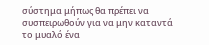σύστημα μήπως θα πρέπει να συσπειρωθούν για να μην καταντά το μυαλό ένα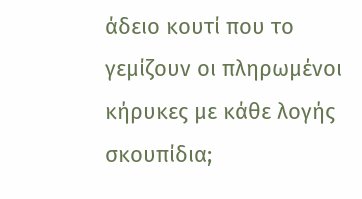άδειο κουτί που το γεμίζουν οι πληρωμένοι κήρυκες με κάθε λογής σκουπίδια;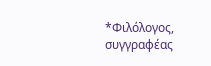*Φιλόλογος, συγγραφέας